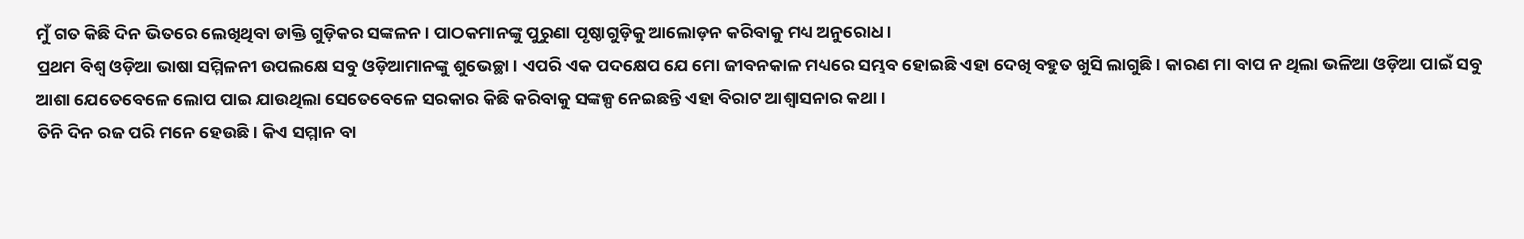ମୁଁ ଗତ କିଛି ଦିନ ଭିତରେ ଲେଖିଥିବା ଡାକ୍ତି ଗୁଡ଼ିକର ସଙ୍କଳନ। ପାଠକମାନଙ୍କୁ ପୁରୁଣା ପୃଷ୍ଠାଗୁଡ଼ିକୁ ଆଲୋଡ଼ନ କରିବାକୁ ମଧ୍ୟ ଅନୁରୋଧ।
ପ୍ରଥମ ବିଶ୍ୱ ଓଡ଼ିଆ ଭାଷା ସମ୍ମିଳନୀ ଉପଲକ୍ଷେ ସବୁ ଓଡ଼ିଆମାନଙ୍କୁ ଶୁଭେଚ୍ଛା। ଏପରି ଏକ ପଦକ୍ଷେପ ଯେ ମୋ ଜୀବନକାଳ ମଧ୍ୟରେ ସମ୍ଭବ ହୋଇଛି ଏହା ଦେଖି ବହୁତ ଖୁସି ଲାଗୁଛି। କାରଣ ମା ବାପ ନ ଥିଲା ଭଳିଆ ଓଡ଼ିଆ ପାଇଁ ସବୁ ଆଶା ଯେତେବେଳେ ଲୋପ ପାଇ ଯାଉଥିଲା ସେତେବେଳେ ସରକାର କିଛି କରିବାକୁ ସଙ୍କଳ୍ପ ନେଇଛନ୍ତି ଏହା ବିରାଟ ଆଶ୍ବାସନାର କଥା।
ତିନି ଦିନ ରଜ ପରି ମନେ ହେଉଛି। କିଏ ସମ୍ମାନ ବା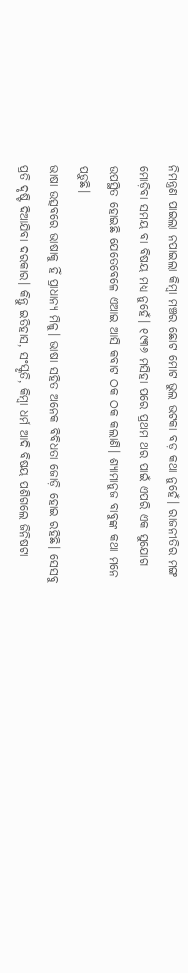ନିମନ୍ତ୍ରଣ ପାଇଲା ନପାଇଲା କିମ୍ବା ମଞ୍ଚର ଛୋଟ ମୋଟ ଭୁଲ ଭଟକା ବଡ଼ କଥା ନୁହେଁ। ରାଜନୀତିର ମଙ୍ଗ ମୋଡ଼ିବା ସମୟ ବା ବିଷୟ ମଧ୍ୟ ନୁହେଁ। ୧୯୩୬ ମସିହା ପରେ ପ୍ରଥମ ଥର ପାଇଁ ଏପରି ଏକ ସୁଯୋଗ ଉପସ୍ଥିତ ହୋଇଛି ଯେତେବେଳେ ଏଆଇ ଆସି କବାଟ ଠକ ଠକ କଲାଣି। ଶ୍ଯାମାନୁଜ ବାବୁଙ୍କ କଥା ମନେ ପଡ଼ୁଛି।
ଭାଷା ଉତ୍ସବରେ ଭାଷାକୁ ହିଁ ପ୍ରାଧାନ୍ୟ ମିଳୁ। ଭାଷା ସହିତ ଅନେକ ବିବିଧତା ଜୋଡ଼ି ହୋଇ ରହିଛି। ସେସବୁ ପ୍ରତି ଦୃଷ୍ଟି ଦିଆଯିବା ଦରକାର। କିନ୍ତୁ ଇତିହାସ, ସଂସ୍କୃତି, କିମ୍ବା ଧର୍ମ ଆଦି ବିଷୟ ପଶିଗଲେ ଜିନିଷଟା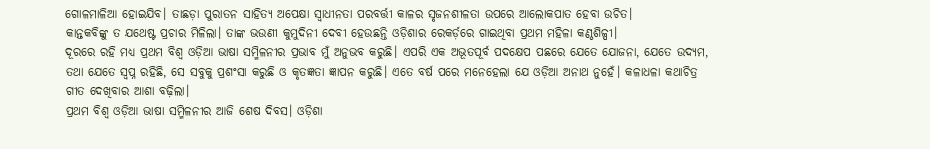ଗୋଳମାଳିଆ ହୋଇଯିବ। ତାଛଡ଼ା ପୁରାତନ ସାହିତ୍ୟ ଅପେକ୍ଷା ସ୍ବାଧୀନତା ପରବର୍ତ୍ତୀ କାଳର ସୃଜନଶୀଳତା ଉପରେ ଆଲୋକପାତ ହେବା ଉଚିତ।
କାନ୍ତକବିଙ୍କୁ ତ ଯଥେଷ୍ଟ ପ୍ରଚାର ମିଳିଲା। ତାଙ୍କ ଭଉଣୀ କୁମୁଦିନୀ ଦେବୀ ହେଉଛନ୍ତି ଓଡ଼ିଶାର ରେକର୍ଡ଼ରେ ଗାଇଥିବା ପ୍ରଥମ ମହିଳା କଣ୍ଠଶିଳ୍ପୀ।
ଦୂରରେ ରହି ମଧ୍ୟ ପ୍ରଥମ ବିଶ୍ୱ ଓଡ଼ିଆ ଭାଷା ସମ୍ମିଳନୀର ପ୍ରଭାବ ମୁଁ ଅନୁଭବ କରୁଛି। ଏପରି ଏକ ଅଭୂତପୂର୍ବ ପଦକ୍ଷେପ ପଛରେ ଯେତେ ଯୋଜନା, ଯେତେ ଉଦ୍ୟମ, ତଥା ଯେତେ ସ୍ବପ୍ନ ରହିଛି, ସେ ସବୁକୁ ପ୍ରଶଂସା କରୁଛି ଓ କୃତଜ୍ଞତା ଜ୍ଞାପନ କରୁଛି। ଏତେ ବର୍ଷ ପରେ ମନେହେଲା ଯେ ଓଡ଼ିଆ ଅନାଥ ନୁହେଁ। କଳାଧଳା କଥାଚିତ୍ର ଗୀତ ଦେଖିବାର ଆଶା ବଢ଼ିଲା।
ପ୍ରଥମ ବିଶ୍ବ ଓଡ଼ିଆ ଭାଷା ସମ୍ମିଳନୀର ଆଜି ଶେଷ ଦିବସ। ଓଡ଼ିଶା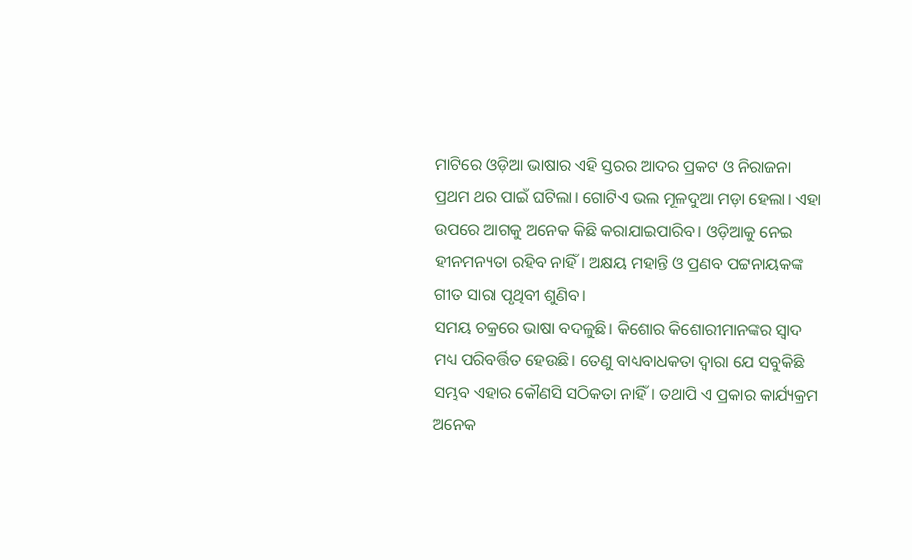ମାଟିରେ ଓଡ଼ିଆ ଭାଷାର ଏହି ସ୍ତରର ଆଦର ପ୍ରକଟ ଓ ନିରାଜନା ପ୍ରଥମ ଥର ପାଇଁ ଘଟିଲା। ଗୋଟିଏ ଭଲ ମୂଳଦୁଆ ମଡ଼ା ହେଲା। ଏହା ଉପରେ ଆଗକୁ ଅନେକ କିଛି କରାଯାଇପାରିବ। ଓଡ଼ିଆକୁ ନେଇ ହୀନମନ୍ୟତା ରହିବ ନାହିଁ। ଅକ୍ଷୟ ମହାନ୍ତି ଓ ପ୍ରଣବ ପଟ୍ଟନାୟକଙ୍କ ଗୀତ ସାରା ପୃଥିବୀ ଶୁଣିବ।
ସମୟ ଚକ୍ରରେ ଭାଷା ବଦଳୁଛି। କିଶୋର କିଶୋରୀମାନଙ୍କର ସ୍ବାଦ ମଧ୍ୟ ପରିବର୍ତ୍ତିତ ହେଉଛି। ତେଣୁ ବାଧ୍ୟବାଧକତା ଦ୍ବାରା ଯେ ସବୁକିଛି ସମ୍ଭବ ଏହାର କୌଣସି ସଠିକତା ନାହିଁ। ତଥାପି ଏ ପ୍ରକାର କାର୍ଯ୍ୟକ୍ରମ ଅନେକ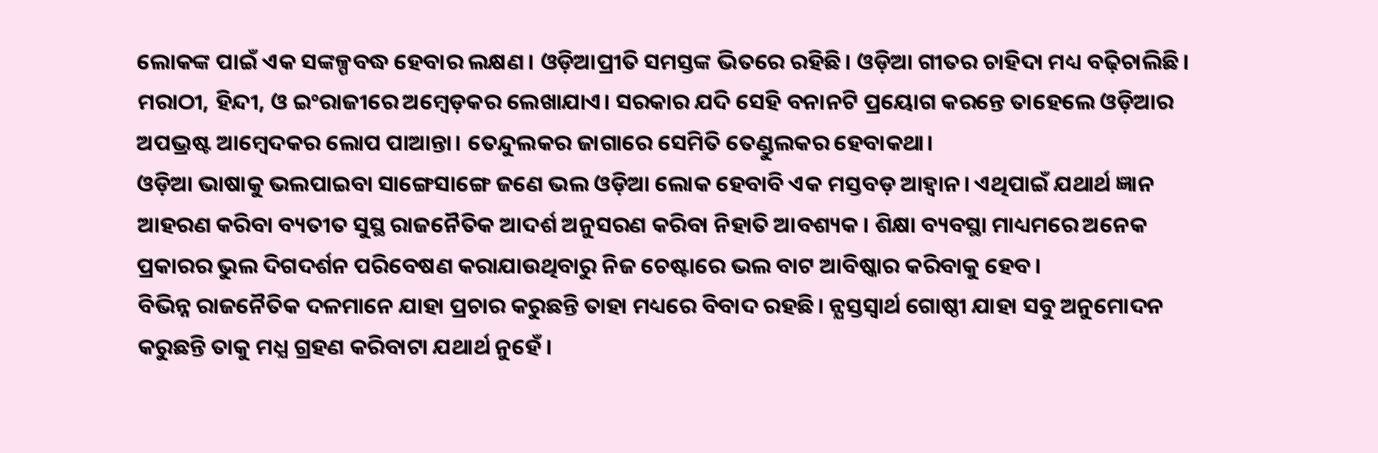ଲୋକଙ୍କ ପାଇଁ ଏକ ସଙ୍କଳ୍ପବଦ୍ଧ ହେବାର ଲକ୍ଷଣ। ଓଡ଼ିଆପ୍ରୀତି ସମସ୍ତଙ୍କ ଭିତରେ ରହିଛି। ଓଡ଼ିଆ ଗୀତର ଚାହିଦା ମଧ୍ୟ ବଢ଼ିଚାଲିଛି।
ମରାଠୀ, ହିନ୍ଦୀ, ଓ ଇଂରାଜୀରେ ଅମ୍ବେଡ଼କର ଲେଖାଯାଏ। ସରକାର ଯଦି ସେହି ବନାନଟି ପ୍ରୟୋଗ କରନ୍ତେ ତାହେଲେ ଓଡ଼ିଆର ଅପଭ୍ରଷ୍ଟ ଆମ୍ବେଦକର ଲୋପ ପାଆନ୍ତା। ତେନ୍ଦୁଲକର ଜାଗାରେ ସେମିତି ତେଣ୍ଡୁଲକର ହେବାକଥା।
ଓଡ଼ିଆ ଭାଷାକୁ ଭଲପାଇବା ସାଙ୍ଗେସାଙ୍ଗେ ଜଣେ ଭଲ ଓଡ଼ିଆ ଲୋକ ହେବାବି ଏକ ମସ୍ତବଡ଼ ଆହ୍ବାନ। ଏଥିପାଇଁ ଯଥାର୍ଥ ଜ୍ଞାନ ଆହରଣ କରିବା ବ୍ୟତୀତ ସୁସ୍ଥ ରାଜନୈତିକ ଆଦର୍ଶ ଅନୁସରଣ କରିବା ନିହାତି ଆବଶ୍ୟକ। ଶିକ୍ଷା ବ୍ୟବସ୍ଥା ମାଧ୍ୟମରେ ଅନେକ ପ୍ରକାରର ଭୁଲ ଦିଗଦର୍ଶନ ପରିବେଷଣ କରାଯାଉଥିବାରୁ ନିଜ ଚେଷ୍ଟାରେ ଭଲ ବାଟ ଆବିଷ୍କାର କରିବାକୁ ହେବ।
ବିଭିନ୍ନ ରାଜନୈତିକ ଦଳମାନେ ଯାହା ପ୍ରଚାର କରୁଛନ୍ତି ତାହା ମଧ୍ୟରେ ବିବାଦ ରହଛି। ନ୍ଯସ୍ତସ୍ବାର୍ଥ ଗୋଷ୍ଠୀ ଯାହା ସବୁ ଅନୁମୋଦନ କରୁଛନ୍ତି ତାକୁ ମଧ୍ଯ ଗ୍ରହଣ କରିବାଟା ଯଥାର୍ଥ ନୁହେଁ।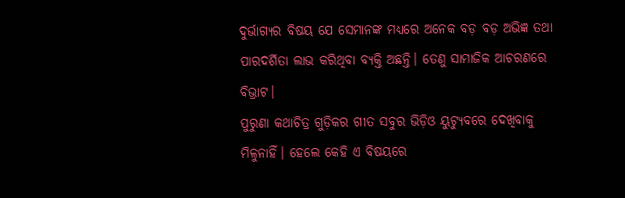ଦୁର୍ଭାଗ୍ୟର ବିଷୟ ଯେ ସେମାନଙ୍କ ମଧ୍ୟରେ ଅନେକ ବଡ଼ ବଡ଼ ଅଭିଜ୍ଞ ତଥା ପାରଦର୍ଶିତା ଲାଭ କରିଥିବା ବ୍ଯକ୍ତି ଅଛନ୍ତି। ତେଣୁ ସାମାଜିକ ଆଚରଣରେ ବିଭ୍ରାଟ।
ପୁରୁଣା କଥାଚିତ୍ର ଗୁଡ଼ିକର ଗୀତ ସବୁର ଭିଡ଼ିଓ ୟୁଟ୍ୟୁବରେ ଦେଖିବାକୁ ମିଳୁନାହିଁ। ହେଲେ କେହି ଏ ବିଷୟରେ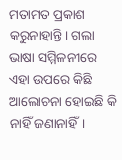ମତାମତ ପ୍ରକାଶ କରୁନାହାନ୍ତି। ଗଲା ଭାଷା ସମ୍ମିଳନୀରେ ଏହା ଉପରେ କିଛି ଆଲୋଚନା ହୋଇଛି କି ନାହିଁ ଜଣାନାହିଁ।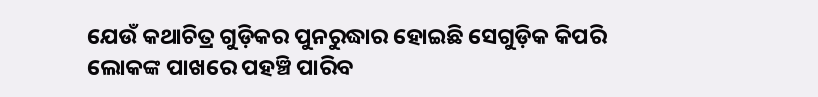ଯେଉଁ କଥାଚିତ୍ର ଗୁଡ଼ିକର ପୁନରୁଦ୍ଧାର ହୋଇଛି ସେଗୁଡ଼ିକ କିପରି ଲୋକଙ୍କ ପାଖରେ ପହଞ୍ଚି ପାରିବ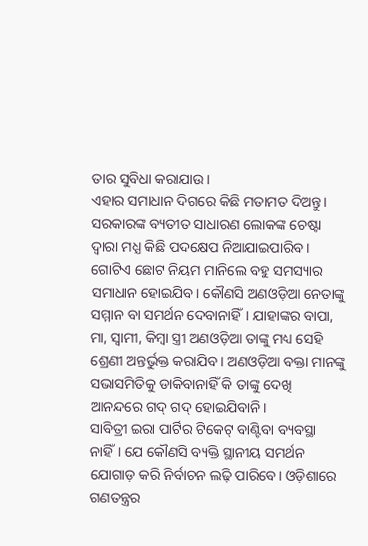ତାର ସୁବିଧା କରାଯାଉ।
ଏହାର ସମାଧାନ ଦିଗରେ କିଛି ମତାମତ ଦିଅନ୍ତୁ। ସରକାରଙ୍କ ବ୍ୟତୀତ ସାଧାରଣ ଲୋକଙ୍କ ଚେଷ୍ଟା ଦ୍ବାରା ମଧ୍ଯ କିଛି ପଦକ୍ଷେପ ନିଆଯାଇପାରିବ।
ଗୋଟିଏ ଛୋଟ ନିୟମ ମାନିଲେ ବହୁ ସମସ୍ୟାର ସମାଧାନ ହୋଇଯିବ। କୌଣସି ଅଣଓଡ଼ିଆ ନେତାଙ୍କୁ ସମ୍ମାନ ବା ସମର୍ଥନ ଦେବାନାହିଁ। ଯାହାଙ୍କର ବାପା, ମା, ସ୍ବାମୀ, କିମ୍ବା ସ୍ତ୍ରୀ ଅଣଓଡ଼ିଆ ତାଙ୍କୁ ମଧ୍ୟ ସେହି ଶ୍ରେଣୀ ଅନ୍ତର୍ଭୁକ୍ତ କରାଯିବ। ଅଣଓଡ଼ିଆ ବକ୍ତା ମାନଙ୍କୁ ସଭାସମିତିକୁ ଡାକିବାନାହିଁ କି ତାଙ୍କୁ ଦେଖି ଆନନ୍ଦରେ ଗଦ୍ ଗଦ୍ ହୋଇଯିବାନି।
ସାବିତ୍ରୀ ଇରା ପାର୍ଟିର ଟିକେଟ୍ ବାଣ୍ଟିବା ବ୍ୟବସ୍ଥା ନାହିଁ। ଯେ କୌଣସି ବ୍ୟକ୍ତି ସ୍ଥାନୀୟ ସମର୍ଥନ ଯୋଗାଡ଼ କରି ନିର୍ବାଚନ ଲଢ଼ି ପାରିବେ। ଓଡ଼ିଶାରେ ଗଣତନ୍ତ୍ରର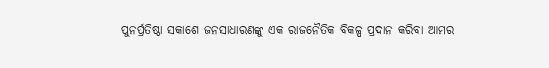ପୁନର୍ପ୍ରତିଷ୍ଠା ସକାଶେ ଜନସାଧାରଣଙ୍କୁ ଏକ ରାଜନୈତିକ ବିକଳ୍ପ ପ୍ରଦାନ କରିବା ଆମର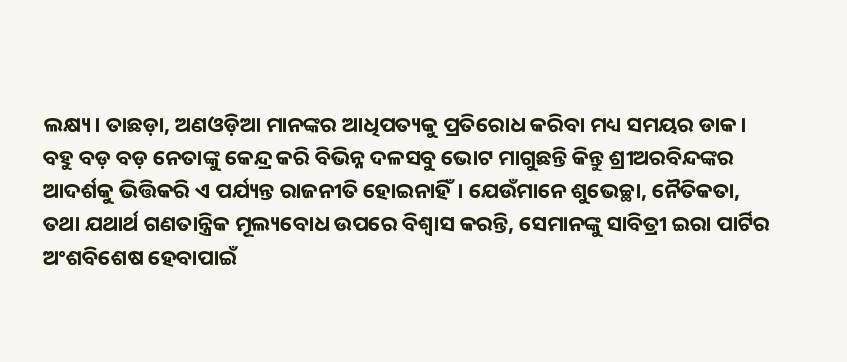ଲକ୍ଷ୍ୟ। ତାଛଡ଼ା, ଅଣଓଡ଼ିଆ ମାନଙ୍କର ଆଧିପତ୍ୟକୁ ପ୍ରତିରୋଧ କରିବା ମଧ୍ୟ ସମୟର ଡାକ।
ବହୁ ବଡ଼ ବଡ଼ ନେତାଙ୍କୁ କେନ୍ଦ୍ର କରି ବିଭିନ୍ନ ଦଳସବୁ ଭୋଟ ମାଗୁଛନ୍ତି କିନ୍ତୁ ଶ୍ରୀଅରବିନ୍ଦଙ୍କର ଆଦର୍ଶକୁ ଭିତ୍ତିକରି ଏ ପର୍ଯ୍ୟନ୍ତ ରାଜନୀତି ହୋଇନାହିଁ। ଯେଉଁମାନେ ଶୁଭେଚ୍ଛା, ନୈତିକତା, ତଥା ଯଥାର୍ଥ ଗଣତାନ୍ତ୍ରିକ ମୂଲ୍ୟବୋଧ ଉପରେ ବିଶ୍ୱାସ କରନ୍ତି, ସେମାନଙ୍କୁ ସାବିତ୍ରୀ ଇରା ପାର୍ଟିର ଅଂଶବିଶେଷ ହେବାପାଇଁ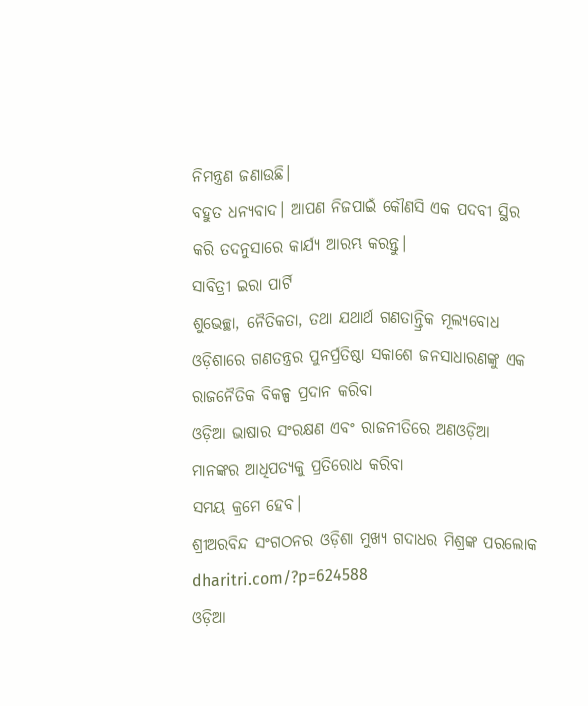ନିମନ୍ତ୍ରଣ ଜଣାଉଛି।
ବହୁତ ଧନ୍ୟବାଦ। ଆପଣ ନିଜପାଇଁ କୌଣସି ଏକ ପଦବୀ ସ୍ଥିର କରି ତଦନୁସାରେ କାର୍ଯ୍ୟ ଆରମ୍ଭ କରନ୍ତୁ।
ସାବିତ୍ରୀ ଇରା ପାର୍ଟି
ଶୁଭେଚ୍ଛା, ନୈତିକତା, ତଥା ଯଥାର୍ଥ ଗଣତାନ୍ତ୍ରିକ ମୂଲ୍ୟବୋଧ
ଓଡ଼ିଶାରେ ଗଣତନ୍ତ୍ରର ପୁନର୍ପ୍ରତିଷ୍ଠା ସକାଶେ ଜନସାଧାରଣଙ୍କୁ ଏକ ରାଜନୈତିକ ବିକଳ୍ପ ପ୍ରଦାନ କରିବା
ଓଡ଼ିଆ ଭାଷାର ସଂରକ୍ଷଣ ଏବଂ ରାଜନୀତିରେ ଅଣଓଡ଼ିଆ ମାନଙ୍କର ଆଧିପତ୍ୟକୁ ପ୍ରତିରୋଧ କରିବା
ସମୟ କ୍ରମେ ହେବ।
ଶ୍ରୀଅରବିନ୍ଦ ସଂଗଠନର ଓଡ଼ିଶା ମୁଖ୍ୟ ଗଦାଧର ମିଶ୍ରଙ୍କ ପରଲୋକ dharitri.com/?p=624588
ଓଡ଼ିଆ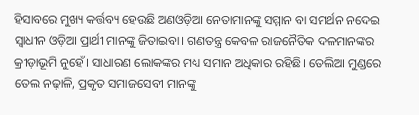ହିସାବରେ ମୁଖ୍ୟ କର୍ତ୍ତବ୍ୟ ହେଉଛି ଅଣଓଡ଼ିଆ ନେତାମାନଙ୍କୁ ସମ୍ମାନ ବା ସମର୍ଥନ ନଦେଇ ସ୍ବାଧୀନ ଓଡ଼ିଆ ପ୍ରାର୍ଥୀ ମାନଙ୍କୁ ଜିତାଇବା। ଗଣତନ୍ତ୍ର କେବଳ ରାଜନୈତିକ ଦଳମାନଙ୍କର କ୍ରୀଡ଼ାଭୂମି ନୁହେଁ। ସାଧାରଣ ଲୋକଙ୍କର ମଧ୍ୟ ସମାନ ଅଧିକାର ରହିଛି। ତେଲିଆ ମୁଣ୍ଡରେ ତେଲ ନଢ଼ାଳି, ପ୍ରକୃତ ସମାଜସେବୀ ମାନଙ୍କୁ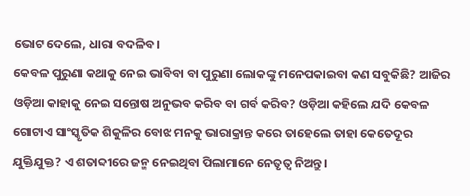ଭୋଟ ଦେଲେ, ଧାରା ବଦଳିବ।
କେବଳ ପୁରୁଣା କଥାକୁ ନେଇ ଭାବିବା ବା ପୁରୁଣା ଲୋକଙ୍କୁ ମନେପକାଇବା କଣ ସବୁକିଛି? ଆଜିର ଓଡ଼ିଆ କାହାକୁ ନେଇ ସନ୍ତୋଷ ଅନୁଭବ କରିବ ବା ଗର୍ବ କରିବ? ଓଡ଼ିଆ କହିଲେ ଯଦି କେବଳ ଗୋଟାଏ ସାଂସ୍କୃତିକ ଶିକୁଳିର ବୋଝ ମନକୁ ଭାରାକ୍ରାନ୍ତ କରେ ତାହେଲେ ତାହା କେତେଦୂର ଯୁକ୍ତିଯୁକ୍ତ? ଏ ଶତାବ୍ଦୀରେ ଜନ୍ମ ନେଇଥିବା ପିଲାମାନେ ନେତୃତ୍ୱ ନିଅନ୍ତୁ।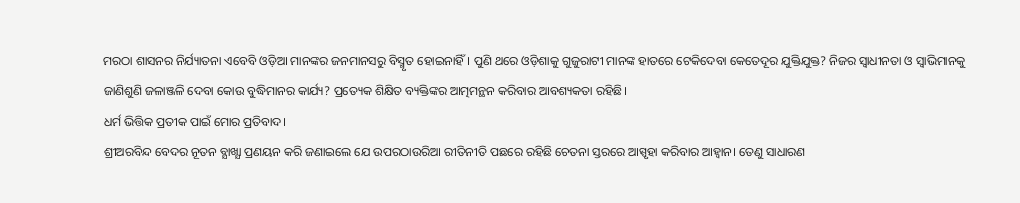ମରଠା ଶାସନର ନିର୍ଯ୍ୟାତନା ଏବେବି ଓଡ଼ିଆ ମାନଙ୍କର ଜନମାନସରୁ ବିସ୍ମୃତ ହୋଇନାହିଁ। ପୁଣି ଥରେ ଓଡ଼ିଶାକୁ ଗୁଜୁରାଟୀ ମାନଙ୍କ ହାତରେ ଟେକିଦେବା କେତେଦୂର ଯୁକ୍ତିଯୁକ୍ତ? ନିଜର ସ୍ବାଧୀନତା ଓ ସ୍ବାଭିମାନକୁ ଜାଣିଶୁଣି ଜଳାଞ୍ଜଳି ଦେବା କୋଉ ବୁଦ୍ଧିମାନର କାର୍ଯ୍ୟ? ପ୍ରତ୍ୟେକ ଶିକ୍ଷିତ ବ୍ୟକ୍ତିଙ୍କର ଆତ୍ମମନ୍ଥନ କରିବାର ଆବଶ୍ୟକତା ରହିଛି।
ଧର୍ମ ଭିତ୍ତିକ ପ୍ରତୀକ ପାଇଁ ମୋର ପ୍ରତିବାଦ।
ଶ୍ରୀଅରବିନ୍ଦ ବେଦର ନୂତନ ବ୍ଯାଖ୍ଯା ପ୍ରଣୟନ କରି ଜଣାଇଲେ ଯେ ଉପରଠାଉରିଆ ରୀତିନୀତି ପଛରେ ରହିଛି ଚେତନା ସ୍ତରରେ ଆସ୍ପୃହା କରିବାର ଆହ୍ବାନ। ତେଣୁ ସାଧାରଣ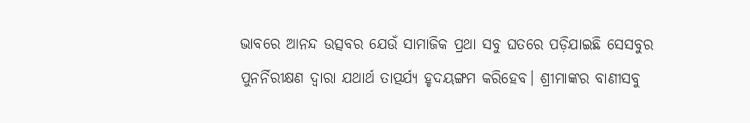ଭାବରେ ଆନନ୍ଦ ଉତ୍ସବର ଯେଉଁ ସାମାଜିକ ପ୍ରଥା ସବୁ ଘତରେ ପଡ଼ିଯାଇଛି ସେସବୁର ପୁନର୍ନିରୀକ୍ଷଣ ଦ୍ବାରା ଯଥାର୍ଥ ତାତ୍ପର୍ଯ୍ୟ ହୃଦୟଙ୍ଗମ କରିହେବ। ଶ୍ରୀମାଙ୍କର ବାଣୀସବୁ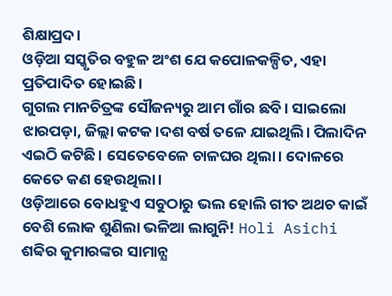ଶିକ୍ଷାପ୍ରଦ।
ଓଡ଼ିଆ ସସ୍କୃତିର ବହୁଳ ଅଂଶ ଯେ କପୋଳକଳ୍ପିତ, ଏହା ପ୍ରତିପାଦିତ ହୋଇଛି।
ଗୁଗଲ ମାନଚିତ୍ରଙ୍କ ସୌଜନ୍ୟରୁ ଆମ ଗାଁର ଛବି। ସାଇଲୋ ଝାରପଡ଼ା, ଜିଲ୍ଲା କଟକ।ଦଶ ବର୍ଷ ତଳେ ଯାଇଥିଲି। ପିଲାଦିନ ଏଇଠି କଟିଛି। ସେତେବେଳେ ଚାଳଘର ଥିଲା। ଦୋଳରେ କେତେ କଣ ହେଉଥିଲା।
ଓଡ଼ିଆରେ ବୋଧହୁଏ ସବୁଠାରୁ ଭଲ ହୋଲି ଗୀତ ଅଥଚ କାଇଁ ବେଶି ଲୋକ ଶୁଣିଲା ଭଳିଆ ଲାଗୁନି! Holi Asichi ଶବ୍ବିର କୁମାରଙ୍କର ସାମାନ୍ଯ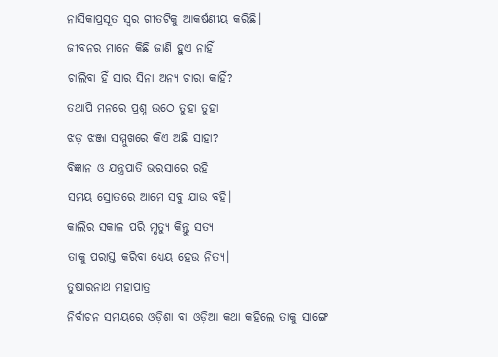ନାସିକାପ୍ରସୂତ ସ୍ବର ଗୀତଟିକୁ ଆକର୍ଷଣୀୟ କରିଛି।
ଜୀବନର ମାନେ କିଛି ଜାଣି ହୁଏ ନାହିଁ
ଚାଲିବା ହିଁ ସାର ସିନା ଅନ୍ୟ ଚାରା କାହିଁ?
ତଥାପି ମନରେ ପ୍ରଶ୍ନ ଉଠେ ତୁହା ତୁହା
ଝଡ଼ ଝଞ୍ଜା ସମ୍ମୁଖରେ କିଏ ଅଛି ସାହା?
ବିଜ୍ଞାନ ଓ ଯନ୍ତ୍ରପାତି ଭରସାରେ ରହି
ସମୟ ସ୍ରୋତରେ ଆମେ ସବୁ ଯାଉ ବହି।
କାଲିର ସକାଳ ପରି ମୃତ୍ଯୁ କିନ୍ତୁ ସତ୍ଯ
ତାକୁ ପରାସ୍ତ କରିବା ଧ୍ୟେୟ ହେଉ ନିତ୍ଯ।
ତୁଷାରନାଥ ମହାପାତ୍ର
ନିର୍ବାଚନ ସମୟରେ ଓଡ଼ିଶା ବା ଓଡ଼ିଆ କଥା କହିଲେ ତାକୁ ସାଙ୍ଗେ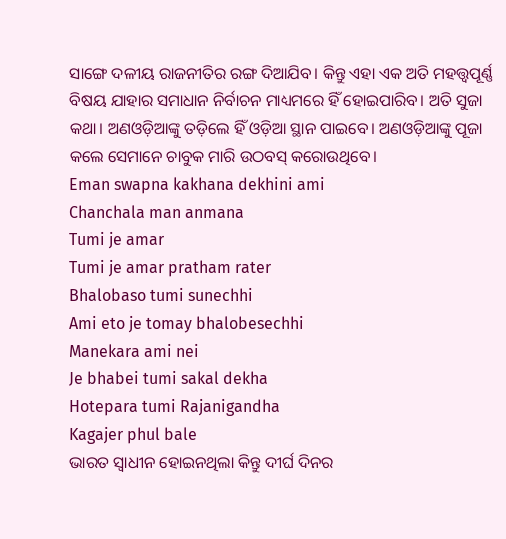ସାଙ୍ଗେ ଦଳୀୟ ରାଜନୀତିର ରଙ୍ଗ ଦିଆଯିବ। କିନ୍ତୁ ଏହା ଏକ ଅତି ମହତ୍ତ୍ବପୂର୍ଣ୍ଣ ବିଷୟ ଯାହାର ସମାଧାନ ନିର୍ବାଚନ ମାଧ୍ୟମରେ ହିଁ ହୋଇପାରିବ। ଅତି ସୁଜା କଥା। ଅଣଓଡ଼ିଆଙ୍କୁ ତଡ଼ିଲେ ହିଁ ଓଡ଼ିଆ ସ୍ଥାନ ପାଇବେ। ଅଣଓଡ଼ିଆଙ୍କୁ ପୂଜା କଲେ ସେମାନେ ଚାବୁକ ମାରି ଉଠବସ୍ କରୋଉଥିବେ।
Eman swapna kakhana dekhini ami
Chanchala man anmana
Tumi je amar
Tumi je amar pratham rater
Bhalobaso tumi sunechhi
Ami eto je tomay bhalobesechhi
Manekara ami nei
Je bhabei tumi sakal dekha
Hotepara tumi Rajanigandha
Kagajer phul bale
ଭାରତ ସ୍ୱାଧୀନ ହୋଇନଥିଲା କିନ୍ତୁ ଦୀର୍ଘ ଦିନର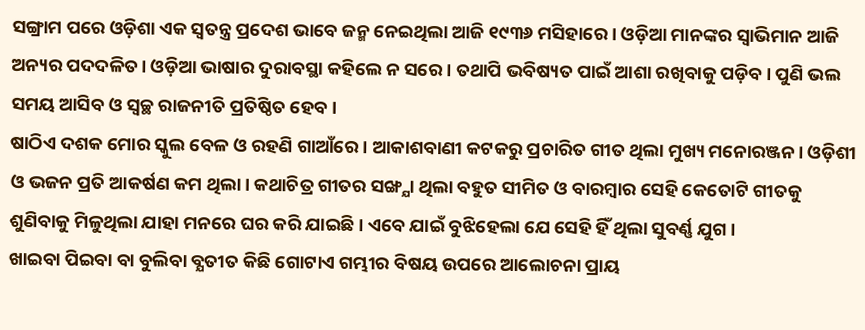ସଙ୍ଗ୍ରାମ ପରେ ଓଡ଼ିଶା ଏକ ସ୍ୱତନ୍ତ୍ର ପ୍ରଦେଶ ଭାବେ ଜନ୍ମ ନେଇଥିଲା ଆଜି ୧୯୩୬ ମସିହାରେ। ଓଡ଼ିଆ ମାନଙ୍କର ସ୍ବାଭିମାନ ଆଜି ଅନ୍ୟର ପଦଦଳିତ। ଓଡ଼ିଆ ଭାଷାର ଦୁରାବସ୍ଥା କହିଲେ ନ ସରେ। ତଥାପି ଭବିଷ୍ୟତ ପାଇଁ ଆଶା ରଖିବାକୁ ପଡ଼ିବ। ପୁଣି ଭଲ ସମୟ ଆସିବ ଓ ସ୍ବଚ୍ଛ ରାଜନୀତି ପ୍ରତିଷ୍ଠିତ ହେବ।
ଷାଠିଏ ଦଶକ ମୋର ସ୍କୁଲ ବେଳ ଓ ରହଣି ଗାଆଁରେ। ଆକାଶବାଣୀ କଟକରୁ ପ୍ରଚାରିତ ଗୀତ ଥିଲା ମୁଖ୍ୟ ମନୋରଞ୍ଜନ। ଓଡ଼ିଶୀ ଓ ଭଜନ ପ୍ରତି ଆକର୍ଷଣ କମ ଥିଲା। କଥାଚିତ୍ର ଗୀତର ସଙ୍ଖ୍ଯା ଥିଲା ବହୁତ ସୀମିତ ଓ ବାରମ୍ବାର ସେହି କେତୋଟି ଗୀତକୁ ଶୁଣିବାକୁ ମିଳୁଥିଲା ଯାହା ମନରେ ଘର କରି ଯାଇଛି। ଏବେ ଯାଇଁ ବୁଝିହେଲା ଯେ ସେହି ହିଁ ଥିଲା ସୁବର୍ଣ୍ଣ ଯୁଗ।
ଖାଇବା ପିଇବା ବା ବୁଲିବା ବ୍ଯତୀତ କିଛି ଗୋଟାଏ ଗମ୍ଭୀର ବିଷୟ ଉପରେ ଆଲୋଚନା ପ୍ରାୟ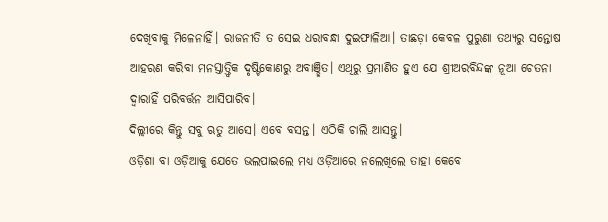ଦେଖିବାକୁ ମିଳେନାହିଁ। ରାଜନୀତି ତ ସେଇ ଧରାବନ୍ଧା ଦୁଇଫାଳିଆ। ତାଛଡ଼ା କେବଳ ପୁରୁଣା ତଥ୍ୟରୁ ସନ୍ତୋଷ ଆହରଣ କରିବା ମନସ୍ତାତ୍ତ୍ବିକ ଦୃଷ୍ଟିକୋଣରୁ ଅବାଞ୍ଛିତ। ଏଥିରୁ ପ୍ରମାଣିତ ହୁଏ ଯେ ଶ୍ରୀଅରବିନ୍ଦଙ୍କ ନୂଆ ଚେତନା ଦ୍ବାରାହିଁ ପରିବର୍ତ୍ତନ ଆସିପାରିବ।
ଦିଲ୍ଲୀରେ କିନ୍ତୁ ସବୁ ଋତୁ ଆସେ। ଏବେ ବସନ୍ତ। ଏଠିକି ଚାଲି ଆସନ୍ତୁ।
ଓଡ଼ିଶା ବା ଓଡ଼ିଆକୁ ଯେତେ ଭଲପାଇଲେ ମଧ୍ୟ ଓଡ଼ିଆରେ ନଲେଖିଲେ ତାହା କେବେ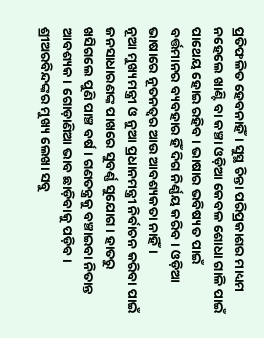ପ୍ରତିଫଳିତ ହେବନାହିଁ। ସୁସ୍ଥ ଚିନ୍ତା ପରିପ୍ରକାଶର ମାଧ୍ୟମ ନହେଲେ ଖାଣ୍ଟି ବା କଞ୍ଚା ଓଡ଼ିଆ କେବଳ ଶୋଧା ଗାଳି ପାଇଁ ପାଥେୟ ହୋଇ ରହିବ। ଭାଷାର ଭବିଷ୍ୟତ ପାଇଁ ବର୍ତ୍ତମାନର ବ୍ୟବହାର ହିଁ ଦିଗ ନିର୍ଣ୍ଣୟ କରିବ। ଓଡ଼ିଆ ଭାଷାରେ ନୂତନତ୍ବର ଆଉ ଆବଶ୍ୟକତା ନାହିଁ।
ନୂଆ ମୁଖ୍ୟମନ୍ତ୍ରୀ ଓ ନୁଆ ପ୍ରଧାନମନ୍ତ୍ରୀ ନିର୍ବାଚନ କରିବା ପାଇଁ ଜନସାଧାରଣଙ୍କ ପାଖରେ ସୁବର୍ଣ୍ଣ ସୁଯୋଗ। ହାତରୁ ଖସିଗଲେ ପୁଣି ପାଞ୍ଚ ବର୍ଷ। ଗଣତନ୍ତ୍ରକୁ ବଞ୍ଚାଇବା ନିତାନ୍ତ ଆବଶ୍ୟକ। ଗୋଡ଼ାଣିଆ ଭାବ ଛାଡ଼ିବାକୁ ପଡ଼ିବ।
ଶ୍ରୀଅରବିନ୍ଦଙ୍କର ମୁଖ୍ୟ ଲେଖା ସବୁ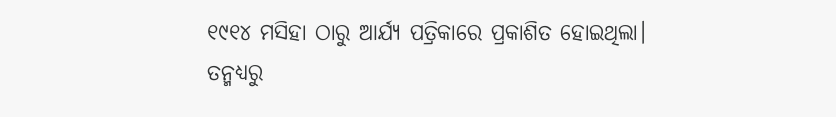୧୯୧୪ ମସିହା ଠାରୁ ଆର୍ଯ୍ୟ ପତ୍ରିକାରେ ପ୍ରକାଶିତ ହୋଇଥିଲା।
ତନ୍ମଧ୍ୟରୁ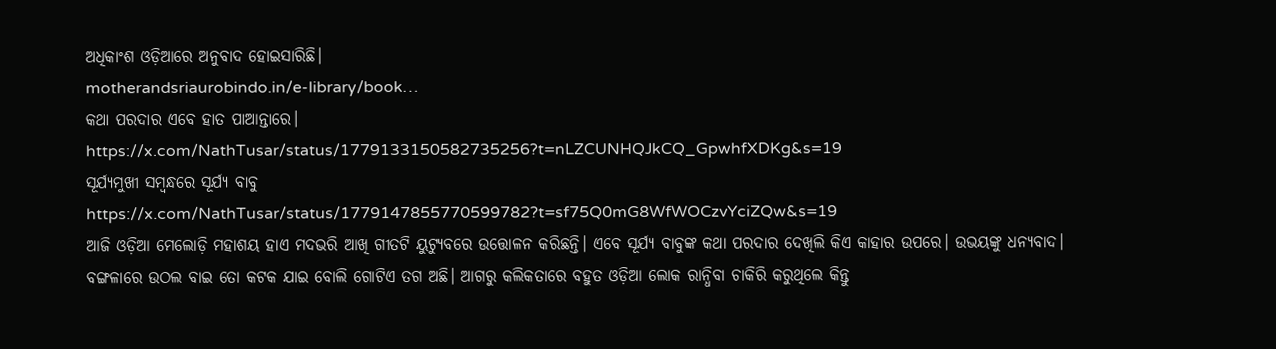ଅଧିକାଂଶ ଓଡ଼ିଆରେ ଅନୁବାଦ ହୋଇସାରିଛି।
motherandsriaurobindo.in/e-library/book…
କଥା ପରଦାର ଏବେ ହାତ ପାଆନ୍ତାରେ।
https://x.com/NathTusar/status/1779133150582735256?t=nLZCUNHQJkCQ_GpwhfXDKg&s=19
ସୂର୍ଯ୍ୟମୁଖୀ ସମ୍ବନ୍ଧରେ ସୂର୍ଯ୍ୟ ବାବୁ
https://x.com/NathTusar/status/1779147855770599782?t=sf75Q0mG8WfWOCzvYciZQw&s=19
ଆଜି ଓଡ଼ିଆ ମେଲୋଡ଼ି ମହାଶୟ ହାଏ ମଦଭରି ଆଖି ଗୀତଟି ୟୁଟ୍ୟୁବରେ ଉତ୍ତୋଳନ କରିଛନ୍ତି। ଏବେ ସୂର୍ଯ୍ୟ ବାବୁଙ୍କ କଥା ପରଦାର ଦେଖିଲି କିଏ କାହାର ଉପରେ। ଉଭୟଙ୍କୁ ଧନ୍ୟବାଦ।
ବଙ୍ଗଳାରେ ଉଠଲ ବାଇ ତୋ କଟକ ଯାଇ ବୋଲି ଗୋଟିଏ ତଗ ଅଛି। ଆଗରୁ କଲିକତାରେ ବହୁତ ଓଡ଼ିଆ ଲୋକ ରାନ୍ଧିବା ଚାକିରି କରୁଥିଲେ କିନ୍ତୁ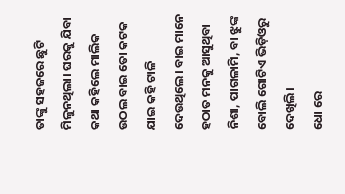ତାଙ୍କୁ ସହଜରେ ଛୁଟି ମିଳୁନଥିଲା। ଘରକୁ ଯିବା କଥା କହିଲେ ମାଲିକ ଉଠଲ ବାଇ ତୋ କଟକ ଯାଇ କହି ଟାଳି ଦେଉଥିଲେ। ବାଇ ମାନେ ହଠାତ ମନକୁ ଆସୁଥିବା ନିଶା, ପାଗଳାମି, ବା ଝୁଙ୍କ ବୋଲି ଗୋଟିଏ ଭିଡ଼ିଓରୁ ଦେଖିଲି।
ଧୋ ରେ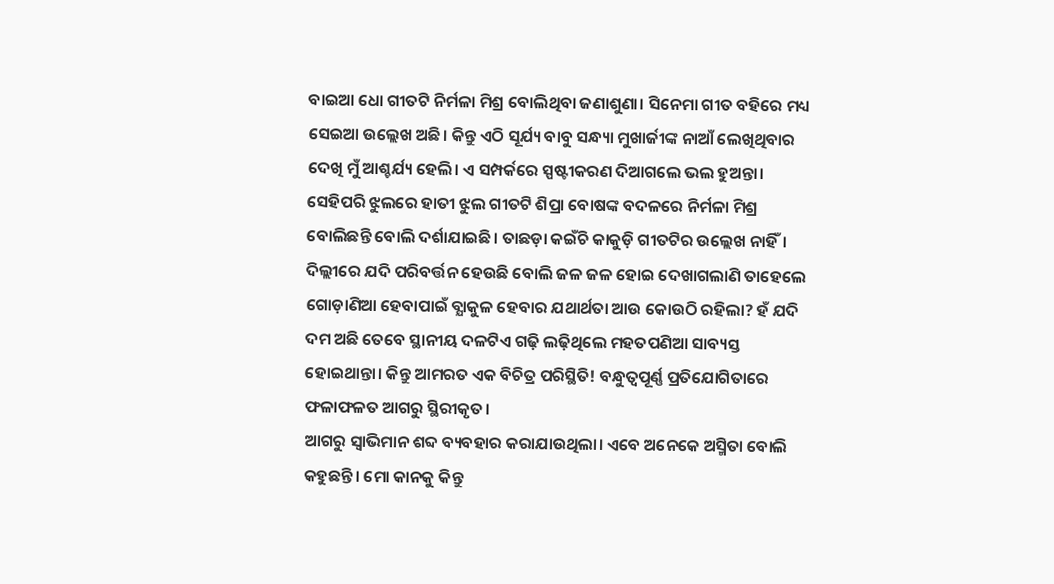ବାଇଆ ଧୋ ଗୀତଟି ନିର୍ମଳା ମିଶ୍ର ବୋଲିଥିବା ଜଣାଶୁଣା। ସିନେମା ଗୀତ ବହିରେ ମଧ୍ୟ ସେଇଆ ଉଲ୍ଲେଖ ଅଛି। କିନ୍ତୁ ଏଠି ସୂର୍ଯ୍ୟ ବାବୁ ସନ୍ଧ୍ୟା ମୁଖାର୍ଜୀଙ୍କ ନାଆଁ ଲେଖିଥିବାର ଦେଖି ମୁଁ ଆଶ୍ଚର୍ଯ୍ୟ ହେଲି। ଏ ସମ୍ପର୍କରେ ସ୍ପଷ୍ଟୀକରଣ ଦିଆଗଲେ ଭଲ ହୁଅନ୍ତା। ସେହିପରି ଝୁଲରେ ହାତୀ ଝୁଲ ଗୀତଟି ଶିପ୍ରା ବୋଷଙ୍କ ବଦଳରେ ନିର୍ମଳା ମିଶ୍ର ବୋଲିଛନ୍ତି ବୋଲି ଦର୍ଶାଯାଇଛି। ତାଛଡ଼ା କଇଁଚି କାକୁଡ଼ି ଗୀତଟିର ଉଲ୍ଲେଖ ନାହିଁ।
ଦିଲ୍ଲୀରେ ଯଦି ପରିବର୍ତ୍ତନ ହେଉଛି ବୋଲି ଜଳ ଜଳ ହୋଇ ଦେଖାଗଲାଣି ତାହେଲେ ଗୋଡ଼ାଣିଆ ହେବାପାଇଁ ବ୍ଯାକୁଳ ହେବାର ଯଥାର୍ଥତା ଆଉ କୋଉଠି ରହିଲା? ହଁ ଯଦି ଦମ ଅଛି ତେବେ ସ୍ଥାନୀୟ ଦଳଟିଏ ଗଢ଼ି ଲଢ଼ିଥିଲେ ମହତପଣିଆ ସାବ୍ୟସ୍ତ ହୋଇଥାନ୍ତା। କିନ୍ତୁ ଆମରତ ଏକ ବିଚିତ୍ର ପରିସ୍ଥିତି! ବନ୍ଧୁତ୍ବପୂର୍ଣ୍ଣ ପ୍ରତିଯୋଗିତାରେ ଫଳାଫଳତ ଆଗରୁ ସ୍ଥିରୀକୃତ।
ଆଗରୁ ସ୍ବାଭିମାନ ଶବ୍ଦ ବ୍ୟବହାର କରାଯାଉଥିଲା। ଏବେ ଅନେକେ ଅସ୍ମିତା ବୋଲି କହୁଛନ୍ତି। ମୋ କାନକୁ କିନ୍ତୁ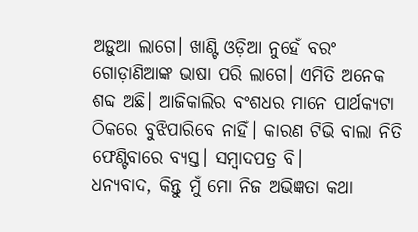ଅଡ଼ୁଆ ଲାଗେ। ଖାଣ୍ଟି ଓଡ଼ିଆ ନୁହେଁ ବରଂ ଗୋଡ଼ାଣିଆଙ୍କ ଭାଷା ପରି ଲାଗେ। ଏମିତି ଅନେକ ଶବ୍ଦ ଅଛି। ଆଜିକାଲିର ବଂଶଧର ମାନେ ପାର୍ଥକ୍ୟଟା ଠିକରେ ବୁଝିପାରିବେ ନାହିଁ। କାରଣ ଟିଭି ବାଲା ନିତି ଫେଣ୍ଟିବାରେ ବ୍ଯସ୍ତ। ସମ୍ବାଦପତ୍ର ବି।
ଧନ୍ୟବାଦ, କିନ୍ତୁ ମୁଁ ମୋ ନିଜ ଅଭିଜ୍ଞତା କଥା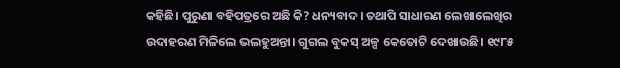କହିଛି। ପୁରୁଣା ବହିପତ୍ରରେ ଅଛି କି? ଧନ୍ୟବାଦ। ତଥାପି ସାଧାରଣ ଲେଖାଲେଖିର ଉଦାହରଣ ମିଳିଲେ ଭଲହୁଅନ୍ତା। ଗୁଗଲ ବୁକସ୍ ଅଳ୍ପ କେତୋଟି ଦେଖାଉଛି। ୧୯୮୫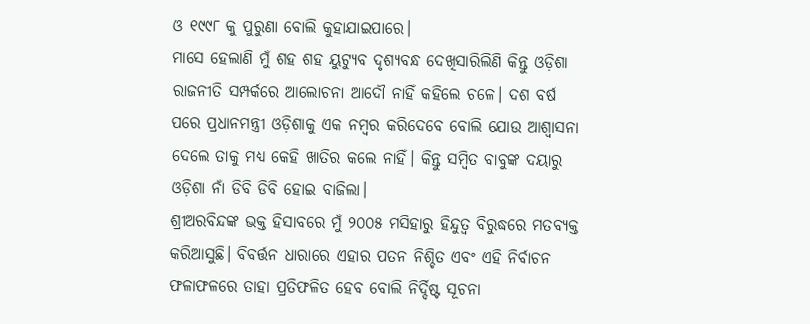ଓ ୧୯୯୮ କୁ ପୁରୁଣା ବୋଲି କୁହାଯାଇପାରେ।
ମାସେ ହେଲାଣି ମୁଁ ଶହ ଶହ ୟୁଟ୍ୟୁବ ଦୃଶ୍ୟବନ୍ଧ ଦେଖିସାରିଲିଣି କିନ୍ତୁ ଓଡ଼ିଶା ରାଜନୀତି ସମ୍ପର୍କରେ ଆଲୋଚନା ଆଦୌ ନାହିଁ କହିଲେ ଚଳେ। ଦଶ ବର୍ଷ ପରେ ପ୍ରଧାନମନ୍ତ୍ରୀ ଓଡ଼ିଶାକୁ ଏକ ନମ୍ବର କରିଦେବେ ବୋଲି ଯୋଉ ଆଶ୍ବାସନା ଦେଲେ ତାକୁ ମଧ୍ଯ କେହି ଖାତିର କଲେ ନାହିଁ। କିନ୍ତୁ ସମ୍ବିତ ବାବୁଙ୍କ ଦୟାରୁ ଓଡ଼ିଶା ନାଁ ଡିବି ଡିବି ହୋଇ ବାଜିଲା।
ଶ୍ରୀଅରବିନ୍ଦଙ୍କ ଭକ୍ତ ହିସାବରେ ମୁଁ ୨୦୦୫ ମସିହାରୁ ହିନ୍ଦୁତ୍ବ ବିରୁଦ୍ଧରେ ମତବ୍ୟକ୍ତ କରିଆସୁଛି। ବିବର୍ତ୍ତନ ଧାରାରେ ଏହାର ପତନ ନିଶ୍ଚିତ ଏବଂ ଏହି ନିର୍ବାଚନ ଫଳାଫଳରେ ତାହା ପ୍ରତିଫଳିତ ହେବ ବୋଲି ନିର୍ଦ୍ଦିଷ୍ଟ ସୂଚନା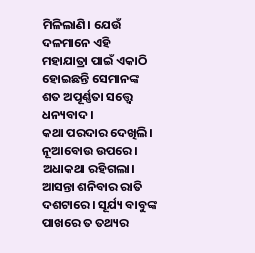ମିଳିଲାଣି। ଯେଉଁ ଦଳମାନେ ଏହି ମହାଯାତ୍ରା ପାଇଁ ଏକାଠି ହୋଇଛନ୍ତି ସେମାନଙ୍କ ଶତ ଅପୂର୍ଣ୍ଣତା ସତ୍ତ୍ୱେ ଧନ୍ୟବାଦ।
କଥା ପରଦାର ଦେଖିଲି। ନୂଆବୋଉ ଉପରେ। ଅଧାକଥା ରହିଗଲା। ଆସନ୍ତା ଶନିବାର ରାତି ଦଶଟାରେ। ସୂର୍ଯ୍ୟ ବାବୁଙ୍କ ପାଖରେ ତ ତଥ୍ୟର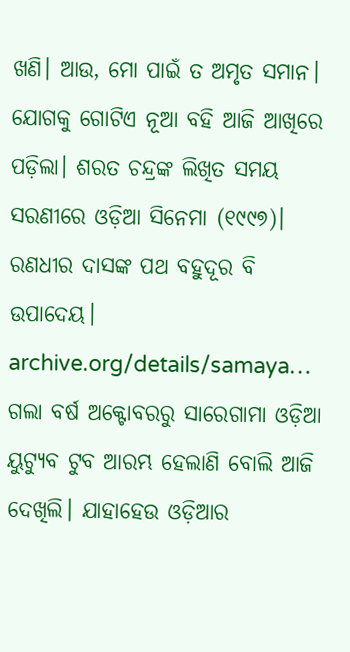ଖଣି। ଆଉ, ମୋ ପାଇଁ ତ ଅମୃତ ସମାନ। ଯୋଗକୁ ଗୋଟିଏ ନୂଆ ବହି ଆଜି ଆଖିରେ ପଡ଼ିଲା। ଶରତ ଚନ୍ଦ୍ରଙ୍କ ଲିଖିତ ସମୟ ସରଣୀରେ ଓଡ଼ିଆ ସିନେମା (୧୯୯୭)। ରଣଧୀର ଦାସଙ୍କ ପଥ ବହୁଦୂର ବି ଉପାଦେୟ। archive.org/details/samaya…
ଗଲା ବର୍ଷ ଅକ୍ଟୋବରରୁ ସାରେଗାମା ଓଡ଼ିଆ ୟୁଟ୍ୟୁବ ଟୁବ ଆରମ୍ଭ ହେଲାଣି ବୋଲି ଆଜି ଦେଖିଲି। ଯାହାହେଉ ଓଡ଼ିଆର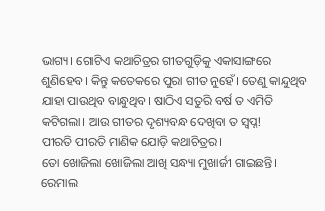ଭାଗ୍ୟ। ଗୋଟିଏ କଥାଚିତ୍ରର ଗୀତଗୁଡ଼ିକୁ ଏକାସାଙ୍ଗରେ ଶୁଣିହେବ। କିନ୍ତୁ କତେକରେ ପୁରା ଗୀତ ନୁହେଁ। ତେଣୁ କାନ୍ଦୁଥିବ ଯାହା ପାଉଥିବ ବାନ୍ଧୁଥିବ। ଷାଠିଏ ସତୁରି ବର୍ଷ ତ ଏମିତି କଟିଗଲା। ଆଉ ଗୀତର ଦୃଶ୍ୟବନ୍ଧ ଦେଖିବା ତ ସ୍ବପ୍ନ!
ପୀରତି ପୀରତି ମାଣିକ ଯୋଡ଼ି କଥାଚିତ୍ରର।
ତୋ ଖୋଜିଲା ଖୋଜିଲା ଆଖି ସନ୍ଧ୍ୟା ମୁଖାର୍ଜୀ ଗାଇଛନ୍ତି।
ରେମାଲ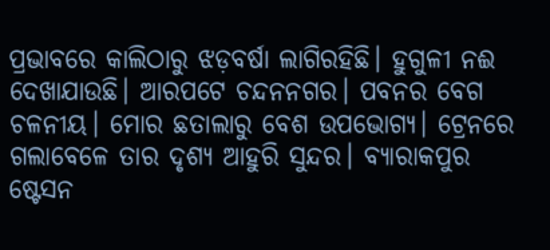ପ୍ରଭାବରେ କାଲିଠାରୁ ଝଡ଼ବର୍ଷା ଲାଗିରହିଛି। ହୁଗୁଳୀ ନଈ ଦେଖାଯାଉଛି। ଆରପଟେ ଚନ୍ଦନନଗର। ପବନର ବେଗ ଚଳନୀୟ। ମୋର ଛତାଲାରୁ ବେଶ ଉପଭୋଗ୍ୟ। ଟ୍ରେନରେ ଗଲାବେଳେ ତାର ଦୃଶ୍ୟ ଆହୁରି ସୁନ୍ଦର। ବ୍ୟାରାକପୁର ଷ୍ଟେସନ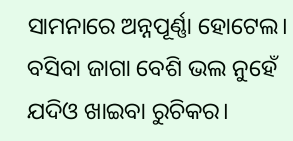ସାମନାରେ ଅନ୍ନପୂର୍ଣ୍ଣା ହୋଟେଲ। ବସିବା ଜାଗା ବେଶି ଭଲ ନୁହେଁ ଯଦିଓ ଖାଇବା ରୁଚିକର।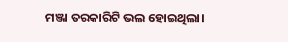ମଞ୍ଜା ତରକାରିଟି ଭଲ ହୋଇଥିଲା।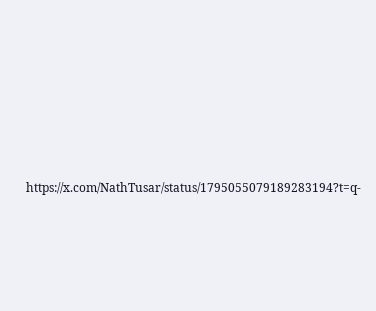https://x.com/NathTusar/status/1795055079189283194?t=q-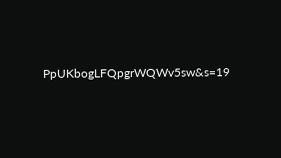PpUKbogLFQpgrWQWv5sw&s=19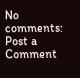No comments:
Post a Comment